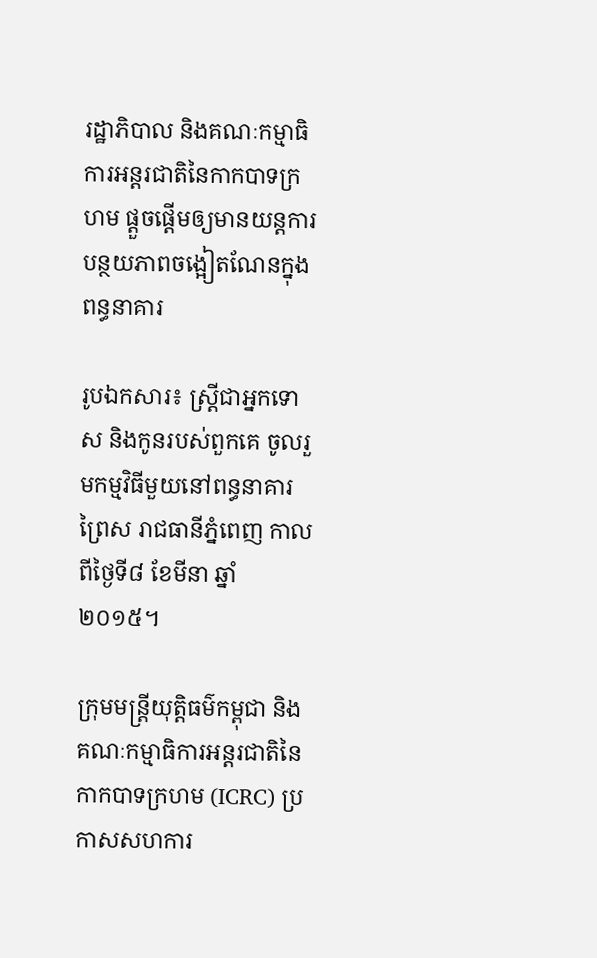រដ្ឋាភិបាល និងគណៈកម្មាធិការអន្តរជាតិនៃកាកបាទក្រហម ផ្តួចផ្តើមឲ្យមានយន្តការបន្ថយភាពចង្អៀតណែនក្នុងពន្ធនាគារ

រូបឯកសារ៖ ស្រ្តីជាអ្នកទោស និងកូនរបស់ពួកគេ ចូលរួមកម្មវិធីមួយនៅពន្ធនាគារព្រៃស រាជធានីភ្នំពេញ កាលពីថ្ងៃទី៨ ខែមីនា ឆ្នាំ២០១៥។

ក្រុមមន្ត្រីយុត្តិធម៌កម្ពុជា និងគណៈកម្មាធិការអន្តរជាតិនៃកាកបាទក្រហម (ICRC) ប្រកាសសហការ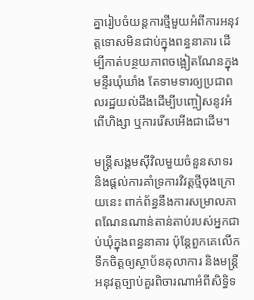គ្នារៀបចំយន្តការថ្មីមួយអំពីការអនុវត្តទោសមិនជាប់ក្នុងពន្ធនាគារ ដើម្បីកាត់បន្ថយភាពចង្អៀតណែនក្នុងមន្ទីរឃុំឃាំង តែទាមទារឲ្យប្រជាពលរដ្ឋយល់ដឹងដើម្បីបញ្ចៀសនូវអំពើហិង្សា ឬការរើសអើងជាដើម។

មន្ត្រីសង្គមស៊ីវិលមួយចំនួនសាទរ និងផ្តល់ការគាំទ្រការវិវត្តថ្មីចុងក្រោយនេះ ពាក់ព័ន្ធនឹងការសម្រាលភាពណែនណាន់តាន់តាប់របស់អ្នកជាប់ឃុំក្នុងពន្ធនាគារ ប៉ុន្តែពួកគេលើកទឹកចិត្តឲ្យស្ថាប័នតុលាការ និងមន្ត្រីអនុវត្តច្បាប់គួរពិចារណាអំពីសិទ្ធិទ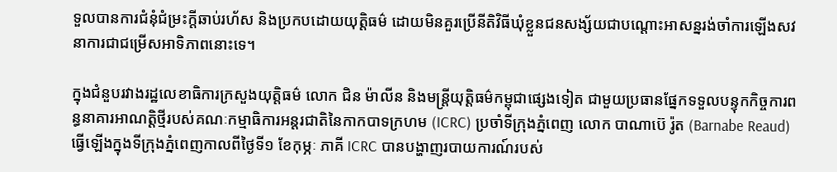ទួលបានការជំនុំជំម្រះក្តីឆាប់រហ័ស និងប្រកបដោយយុត្តិធម៌ ដោយមិនគួរប្រើនីតិវិធីឃុំខ្លួនជនសង្ស័យជាបណ្តោះអាសន្នរង់ចាំការឡើងសវនាការជាជម្រើសអាទិភាពនោះទេ។

ក្នុងជំនួបរវាងរដ្ឋលេខាធិការក្រសួងយុត្តិធម៌ លោក ជិន ម៉ាលីន និងមន្ត្រីយុត្តិធម៌កម្ពុជាផ្សេងទៀត ជាមួយប្រធានផ្នែកទទួលបន្ទុកកិច្ចការពន្ធនាគារអាណត្តិថ្មីរបស់គណៈកម្មាធិការអន្តរជាតិនៃកាកបាទក្រហម (ICRC) ប្រចាំទីក្រុងភ្នំពេញ លោក បាណាប៊េ រ៉ូត (Barnabe Reaud) ធ្វើឡើងក្នុងទីក្រុងភ្នំពេញកាលពីថ្ងៃទី១ ខែកុម្ភៈ ភាគី ICRC បានបង្ហាញរបាយការណ៍របស់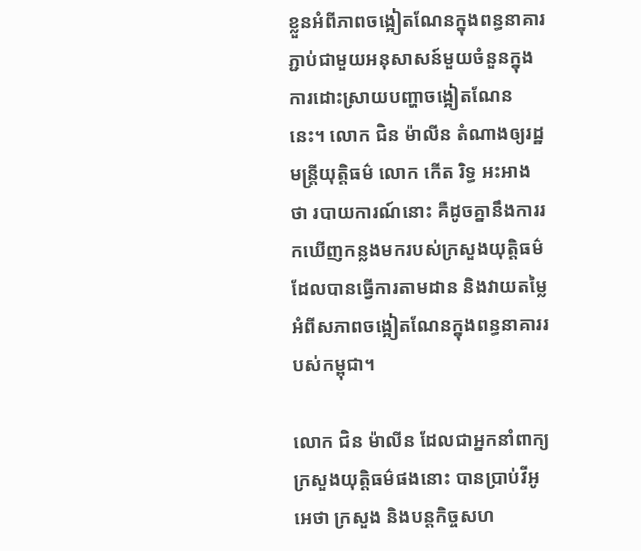ខ្លួនអំពីភាពចង្អៀតណែនក្នុងពន្ធនាគារ ភ្ជាប់ជាមួយអនុសាសន៍មួយចំនួនក្នុងការដោះស្រាយបញ្ហាចង្អៀតណែននេះ។ លោក ជិន ម៉ាលីន តំណាងឲ្យរដ្ឋ មន្ត្រីយុត្តិធម៌ លោក កើត រិទ្ធ អះអាងថា របាយការណ៍នោះ គឺដូចគ្នានឹងការរកឃើញកន្លងមករបស់ក្រសួងយុត្តិធម៌ ដែលបានធ្វើការតាមដាន និងវាយតម្លៃអំពីសភាពចង្អៀតណែនក្នុងពន្ធនាគាររបស់កម្ពុជា។

លោក ជិន ម៉ាលីន ដែលជាអ្នកនាំពាក្យក្រសួងយុត្តិធម៌ផងនោះ បានប្រាប់វីអូអេថា ក្រសួង និងបន្តកិច្ចសហ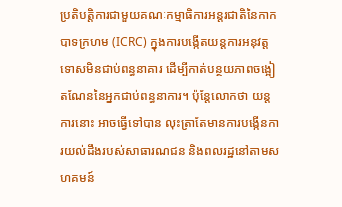ប្រតិបត្តិការជាមួយគណៈកម្មាធិការអន្តរជាតិនៃកាកបាទក្រហម (ICRC) ក្នុងការបង្កើតយន្តការអនុវត្តទោសមិនជាប់ពន្ធនាគារ ដើម្បីកាត់បន្ថយភាពចង្អៀតណែននៃអ្នកជាប់ពន្ធនាការ។ ប៉ុន្តែលោកថា យន្តការនោះ អាចធ្វើទៅបាន លុះត្រាតែមានការបង្កើនការយល់ដឹងរបស់សាធារណជន និងពលរដ្ឋនៅតាមសហគមន៍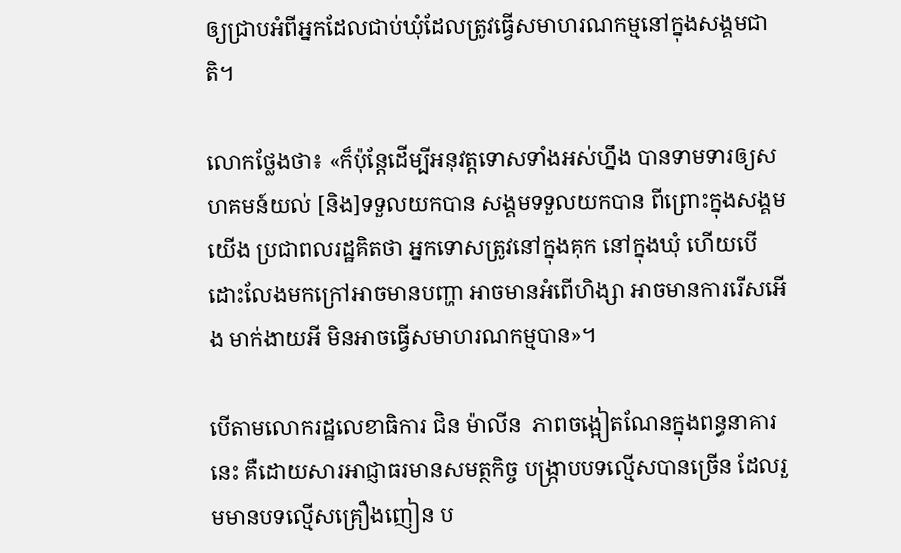ឲ្យជ្រាបអំពីអ្នកដែលជាប់ឃុំដែលត្រូវធ្វើសមាហរណកម្មនៅក្នុងសង្គមជាតិ។

លោកថ្លែងថា៖ «ក៏ប៉ុន្តែដើម្បីអនុវត្តទោសទាំងអស់ហ្នឹង បានទាមទារឲ្យសហគមន៍យល់ [និង]ទទួលយកបាន សង្គមទទួលយកបាន ពីព្រោះក្នុងសង្គមយើង ប្រជាពលរដ្ឋគិតថា អ្នកទោសត្រូវនៅក្នុងគុក នៅក្នុងឃុំ ហើយបើដោះលែងមកក្រៅអាចមានបញ្ហា អាចមានអំពើហិង្សា អាចមានការរើសអើង មាក់ងាយអី មិនអាចធ្វើសមាហរណកម្មបាន»។

បើតាមលោករដ្ឋលេខាធិការ ជិន ម៉ាលីន  ភាពចង្អៀតណែនក្នុងពន្ធនាគារនេះ គឺដោយសារអាជ្ញាធរមានសមត្ថកិច្ច បង្ក្រាបបទល្មើសបានច្រើន ដែលរួមមានបទល្មើសគ្រឿងញៀន ប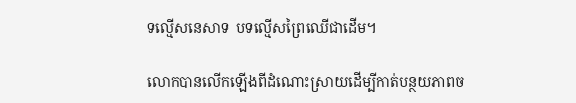ទល្មើសនេសាទ  បទល្មើសព្រៃឈើជាដើម។

លោកបានលើកឡើងពីដំណោះស្រាយដើម្បីកាត់បន្ថយភាពច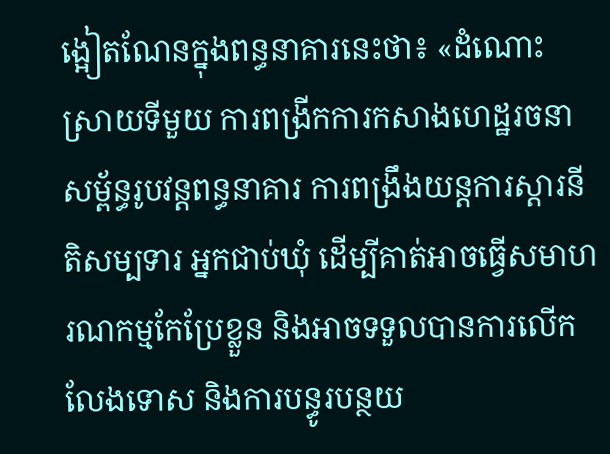ង្អៀតណែនក្នុងពន្ធនាគារនេះថា៖ «ដំណោះស្រាយទីមួយ ការពង្រីកការកសាងហេដ្ឋរចនាសម្ព័ន្ធរូបវន្តពន្ធនាគារ ការពង្រឹងយន្តការស្តារនីតិសម្បទារ អ្នកជាប់ឃុំ ដើម្បីគាត់អាចធ្វើសមាហរណកម្មកែប្រែខ្លួន និងអាចទទួលបានការលើកលែងទោស និងការបន្ធូរបន្ថយ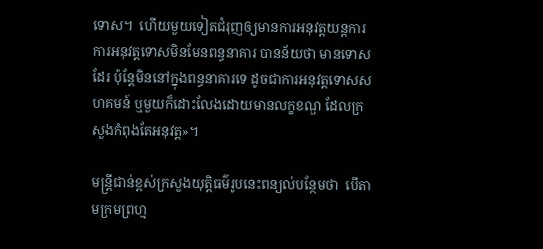ទោស។  ហើយមួយទៀតជំរុញឲ្យមានការអនុវត្តយន្តការ ការអនុវត្តទោសមិនមែនពន្ធនាគារ បានន័យថា មានទោសដែរ ប៉ុន្តែមិននៅក្នុងពន្ធនាគារទេ ដូចជាការអនុវត្តទោសសហគមន៍ ឬមួយក៏ដោះលែងដោយមានលក្ខខណ្ឌ ដែលក្រសួងកំពុងតែអនុវត្ត»។

មន្ត្រីជាន់ខ្ពស់ក្រសួងយុត្តិធម៌រូបនេះពន្យល់បន្ថែមថា  បើតាមក្រមព្រហ្ម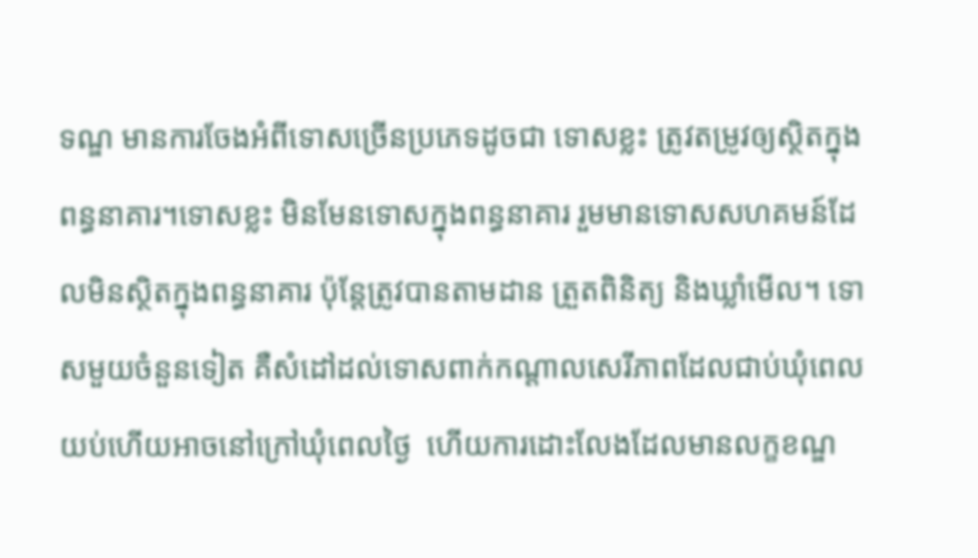ទណ្ឌ មានការចែងអំពីទោសច្រើនប្រភេទដូចជា ទោសខ្លះ ត្រូវតម្រូវឲ្យស្ថិតក្នុងពន្ធនាគារ។ទោសខ្លះ មិនមែនទោសក្នុងពន្ធនាគារ រួមមានទោសសហគមន៍ដែលមិនស្ថិតក្នុងពន្ធនាគារ ប៉ុន្តែត្រូវបានតាមដាន ត្រួតពិនិត្យ និងឃ្លាំមើល។ ទោសមួយចំនួនទៀត គឺសំដៅដល់ទោសពាក់កណ្តាលសេរីភាពដែលជាប់ឃុំពេលយប់ហើយអាចនៅក្រៅឃុំពេលថ្ងៃ  ហើយការដោះលែងដែលមានលក្ខខណ្ឌ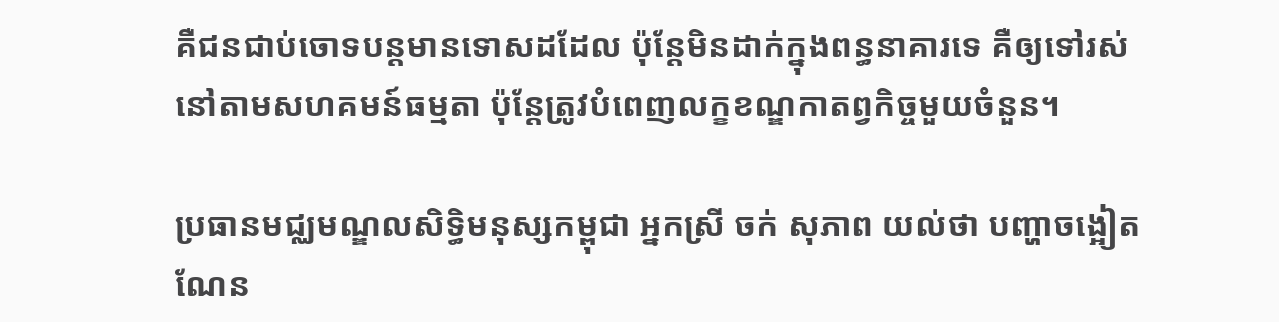គឺជនជាប់ចោទបន្តមានទោសដដែល ប៉ុន្តែមិនដាក់ក្នុងពន្ធនាគារទេ គឺឲ្យទៅរស់នៅតាមសហគមន៍ធម្មតា ប៉ុន្តែត្រូវបំពេញលក្ខខណ្ឌកាតព្វកិច្ចមួយចំនួន។

ប្រធានមជ្ឈមណ្ឌលសិទ្ធិមនុស្សកម្ពុជា អ្នកស្រី ចក់ សុភាព យល់ថា បញ្ហាចង្អៀតណែន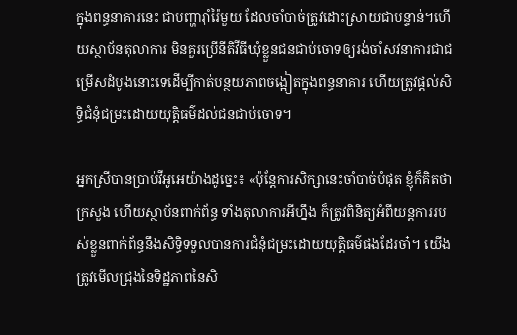ក្នុងពន្ធនាគារនេះ ជាបញ្ហារ៉ាំរ៉ៃមួយ ដែលចាំបាច់ត្រូវដោះស្រាយជាបន្ទាន់។ហើយស្ថាប័នតុលាការ មិនគួរប្រើនីតិវីធីឃុំខ្លួនជនជាប់ចោទឲ្យរង់ចាំសវនាការជាជម្រើសដំបូងនោះទេដើម្បីកាត់បន្ថយភាពចង្អៀតក្នុងពន្ធនាគារ ហើយត្រូវផ្តល់សិទ្ធិជំនុំជម្រះដោយយុត្តិធម៌ដល់ជនជាប់ចោទ។

អ្នកស្រីបានប្រាប់វីអូអេយ៉ាងដូច្នេះ៖ «ប៉ុន្តែការសិក្សានេះចាំបាច់បំផុត ខ្ញុំក៏គិតថា ក្រសួង ហើយស្ថាប័នពាក់ព័ន្ធ ទាំងតុលាការអីហ្នឹង ក៏ត្រូវពិនិត្យអំពីយន្តការរបស់ខ្លួនពាក់ព័ន្ធនឹងសិទ្ធិទទួលបានការជំនុំជម្រះដោយយុត្តិធម៌ផងដែរចា៎។ យើងត្រូវមើលជ្រុងនៃទិដ្ឋភាពនៃសិ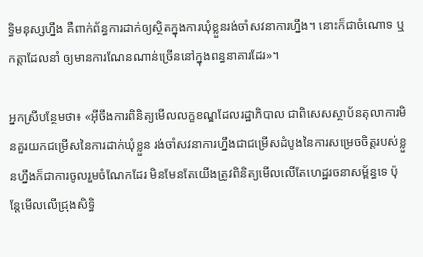ទ្ធិមនុស្សហ្នឹង គឺពាក់ព័ន្ធការដាក់ឲ្យស្ថិតក្នុងការឃុំខ្លួនរង់ចាំសវនាការហ្នឹង។ នោះក៏ជាចំណោទ ឬកត្តាដែលនាំ ឲ្យមានការណែនណាន់ច្រើននៅក្នុងពន្ធនាគារដែរ»។

អ្នកស្រីបន្ថែមថា៖ «អ៊ីចឹងការពិនិត្យមើលលក្ខខណ្ឌដែលរដ្ឋាភិបាល ជាពិសេសស្ថាប័នតុលាការមិនគួរយកជម្រើសនៃការដាក់ឃុំខ្លួន រង់ចាំសវនាការហ្នឹងជាជម្រើសដំបូងនៃការសម្រេចចិត្តរបស់ខ្លួនហ្នឹងក៏ជាការចូលរួមចំណែកដែរ មិនមែនតែយើងត្រូវពិនិត្យមើលលើតែហេដ្ឋរចនាសម្ព័ន្ធទេ ប៉ុន្តែមើលលើជ្រុងសិទ្ធិ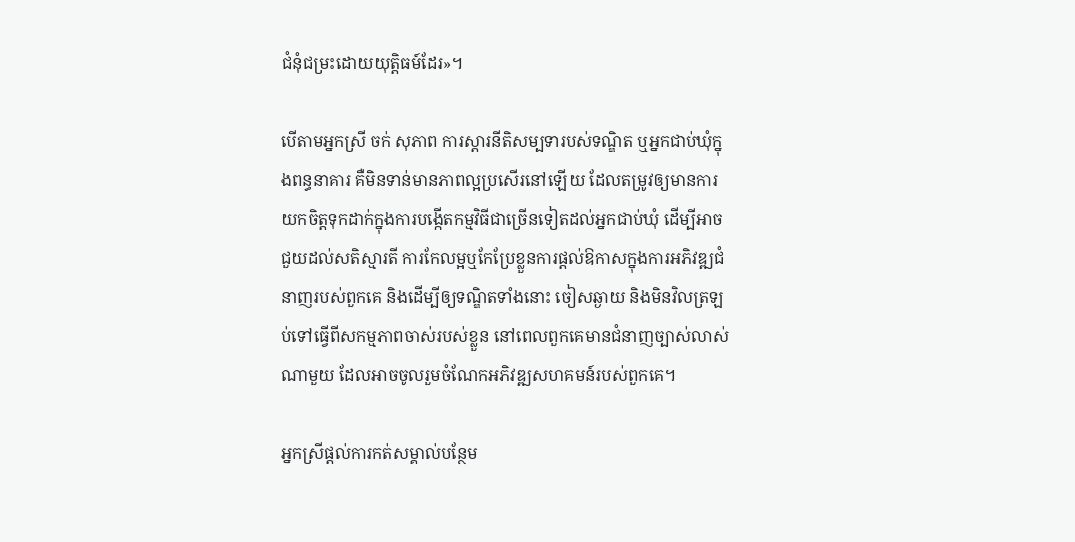ជំនុំជម្រះដោយយុត្តិធម៍ដែរ»។

បើតាមអ្នកស្រី ចក់ សុភាព ការស្តារនីតិសម្បទារបស់ទណ្ឌិត ឬអ្នកជាប់ឃុំក្នុងពន្ធនាគារ គឺមិនទាន់មានភាពល្អប្រសើរនៅឡើយ ដែលតម្រូវឲ្យមានការយកចិត្តទុកដាក់ក្នុងការបង្កើតកម្មវិធីជាច្រើនទៀតដល់អ្នកជាប់ឃុំ ដើម្បីអាចជួយដល់សតិស្មារតី ការកែលម្អឬកែប្រែខ្លួនការផ្តល់ឱកាសក្នុងការអភិវឌ្ឍជំនាញរបស់ពួកគេ និងដើម្បីឲ្យទណ្ឌិតទាំងនោះ ចៀសឆ្ងាយ និងមិនវិលត្រឡប់ទៅធ្វើពីសកម្មភាពចាស់របស់ខ្លួន នៅពេលពួកគេមានជំនាញច្បាស់លាស់ណាមួយ ដែលអាចចូលរួមចំណែកអភិវឌ្ឍសហគមន៍របស់ពួកគេ។

អ្នកស្រីផ្តល់ការកត់សម្គាល់បន្ថែម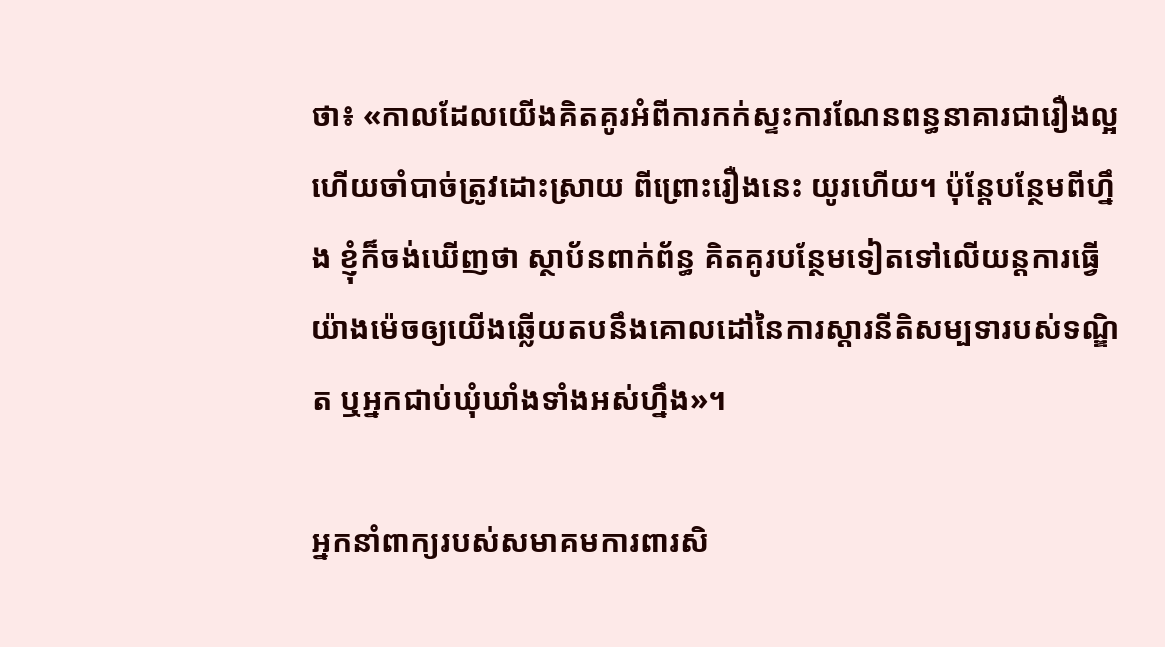ថា៖ «កាលដែលយើងគិតគូរអំពីការកក់ស្ទះការណែនពន្ធនាគារជារឿងល្អ ហើយចាំបាច់ត្រូវដោះស្រាយ ពីព្រោះរឿងនេះ យូរហើយ។ ប៉ុន្តែបន្ថែមពីហ្នឹង ខ្ញុំក៏ចង់ឃើញថា ស្ថាប័នពាក់ព័ន្ធ គិតគូរបន្ថែមទៀតទៅលើយន្តការធ្វើយ៉ាងម៉េចឲ្យយើងឆ្លើយតបនឹងគោលដៅនៃការស្តារនីតិសម្បទារបស់ទណ្ឌិត ឬអ្នកជាប់ឃុំឃាំងទាំងអស់ហ្នឹង»។

អ្នកនាំពាក្យរបស់សមាគមការពារសិ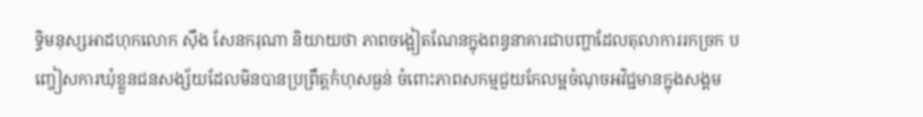ទ្ធិមនុស្សអាដហុកលោក ស៊ឹង សែនករុណា និយាយថា ភាពចង្អៀតណែនក្នុងពន្ធនាគារជាបញ្ហាដែលតុលាការរកច្រក បញ្ចៀសការឃុំខ្លួនជនសង្ស័យដែលមិនបានប្រព្រឹត្តកំហុសធ្ងន់ ចំពោះភាពសកម្មជួយកែលម្អចំណុចអវិជ្ជមានក្នុងសង្គម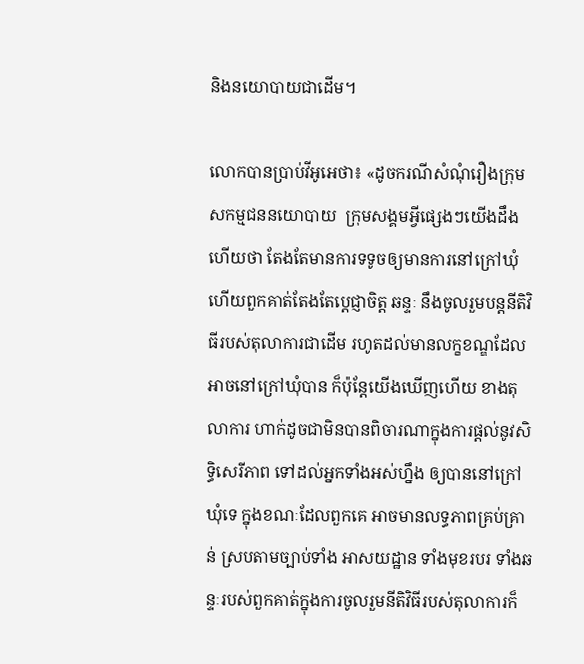និងនយោបាយជាដើម។

លោកបានប្រាប់វីអូអេថា៖ «ដូចករណីសំណុំរឿងក្រុមសកម្មជននយោបាយ  ក្រុមសង្គមអ្វីផ្សេងៗយើងដឹងហើយថា តែងតែមានការទទូចឲ្យមានការនៅក្រៅឃុំ ហើយពួកគាត់តែងតែប្តេជ្ញាចិត្ត ឆន្ទៈ នឹងចូលរួមបន្តនីតិវិធីរបស់តុលាការជាដើម រហូតដល់មានលក្ខខណ្ឌដែលអាចនៅក្រៅឃុំបាន ក៏ប៉ុន្តែយើងឃើញហើយ ខាងតុលាការ ហាក់ដូចជាមិនបានពិចារណាក្នុងការផ្តល់នូវសិទ្ធិសេរីភាព ទៅដល់អ្នកទាំងអស់ហ្នឹង ឲ្យបាននៅក្រៅឃុំទេ ក្នុងខណៈដែលពួកគេ អាចមានលទ្ធភាពគ្រប់គ្រាន់ ស្របតាមច្បាប់ទាំង អាសយដ្ឋាន ទាំងមុខរបរ ទាំងឆន្ទៈរបស់ពួកគាត់ក្នុងការចូលរួមនីតិវិធីរបស់តុលាការក៏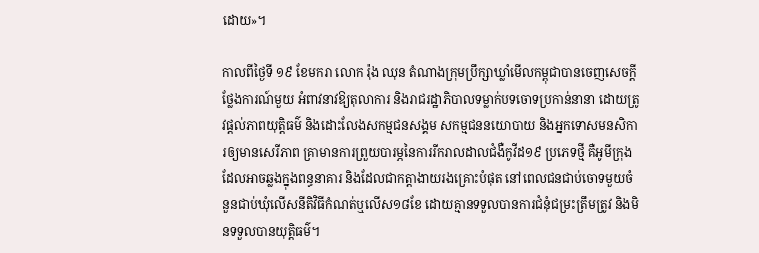ដោយ»។

កាលពីថ្ងៃទី ១៩ ខែមករា លោក រ៉ុង ឈុន តំណាងក្រុមប្រឹក្សាឃ្លាំមើលកម្ពុជាបានចេញសេចក្តីថ្លែងការណ៍មួយ អំពាវនាវឱ្យតុលាការ និងរាជរដ្ឋាភិបាលទម្លាក់បទចោទប្រកាន់នានា ដោយត្រូវផ្តល់ភាពយុត្តិធម៌ និងដោះលែងសកម្មជនសង្គម សកម្មជននយោបាយ និងអ្នកទោសមនសិការឲ្យមានសេរីភាព គ្រាមានការព្រួយបារម្ភនៃការរីករាលដាលជំងឺកូវីដ១៩ ប្រភេទថ្មី គឺអូមីក្រុង ដែលអាចឆ្លងក្នុងពន្ធនាគារ និងដែលជាកត្តាងាយរងគ្រោះបំផុត នៅពេលជនជាប់ចោទមួយចំនួនជាប់ឃុំលើសនីតិវិធីកំណត់ឬលើស១៨ខែ ដោយគ្មានទទួលបានការជំនុំជម្រះត្រឹមត្រូវ និងមិនទទួលបានយុត្តិធម៌។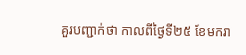គួរបញ្ជាក់ថា កាលពីថ្ងៃទី២៥ ខែមករា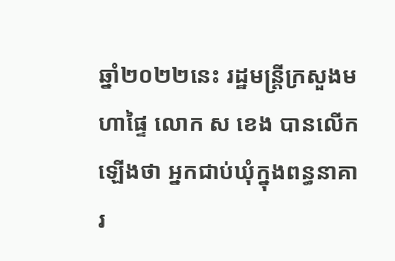ឆ្នាំ២០២២នេះ រដ្ឋមន្រ្តីក្រសួងមហាផ្ទៃ លោក ស ខេង បានលើកឡើងថា អ្នកជាប់ឃុំក្នុងពន្ធនាគារ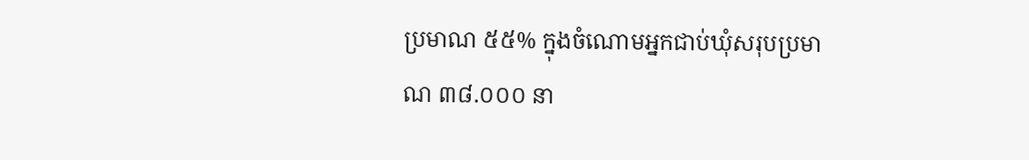ប្រមាណ ៥៥% ក្នុងចំណោមអ្នកជាប់ឃុំសរុបប្រមាណ ៣៨.០០០ នា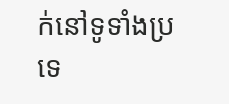ក់នៅទូទាំងប្រទេ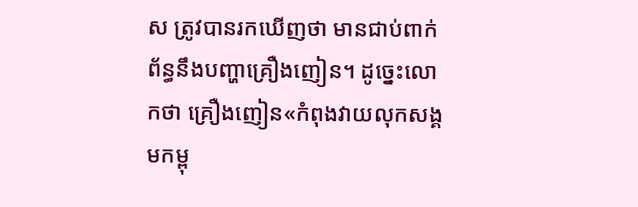ស ត្រូវបានរកឃើញថា មានជាប់ពាក់ព័ន្ធនឹងបញ្ហាគ្រឿងញៀន។ ដូច្នេះលោកថា គ្រឿងញៀន«កំពុងវាយលុកសង្គមកម្ពុ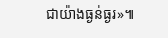ជាយ៉ាងធ្ងន់ធ្ងរ»៕